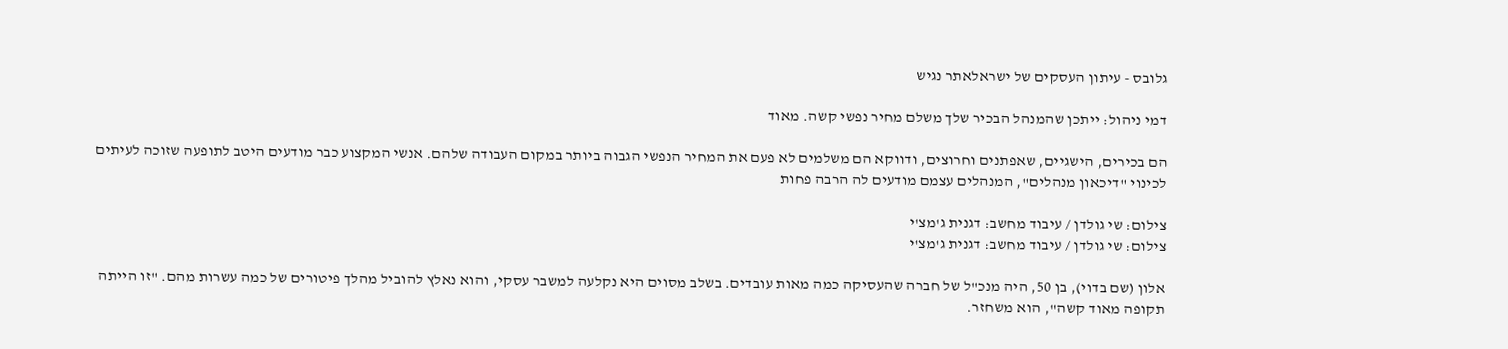גלובס - עיתון העסקים של ישראלאתר נגיש

דמי ניהול: ייתכן שהמנהל הבכיר שלך משלם מחיר נפשי קשה. מאוד

הם בכירים, הישגיים, שאפתנים וחרוצים, ודווקא הם משלמים לא פעם את המחיר הנפשי הגבוה ביותר במקום העבודה שלהם. אנשי המקצוע כבר מודעים היטב לתופעה שזוכה לעיתים לכינוי "דיכאון מנהלים", המנהלים עצמם מודעים לה הרבה פחות

צילום: שי גולדן / עיבוד מחשב: דגנית ג'מצ'י
צילום: שי גולדן / עיבוד מחשב: דגנית ג'מצ'י

אלון (שם בדוי), בן 50, היה מנכ"ל של חברה שהעסיקה כמה מאות עובדים. בשלב מסוים היא נקלעה למשבר עסקי, והוא נאלץ להוביל מהלך פיטורים של כמה עשרות מהם. "זו הייתה תקופה מאוד קשה", הוא משחזר.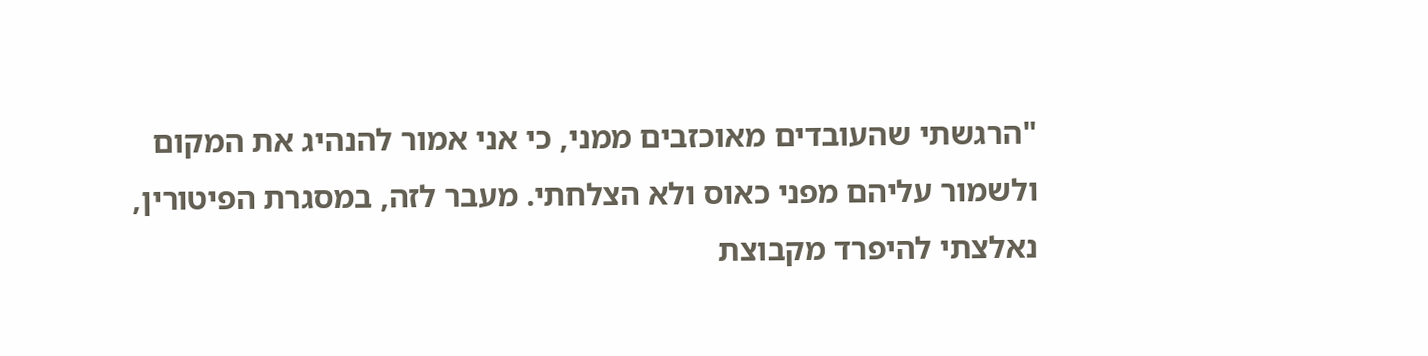"הרגשתי שהעובדים מאוכזבים ממני, כי אני אמור להנהיג את המקום ולשמור עליהם מפני כאוס ולא הצלחתי. מעבר לזה, במסגרת הפיטורין, נאלצתי להיפרד מקבוצת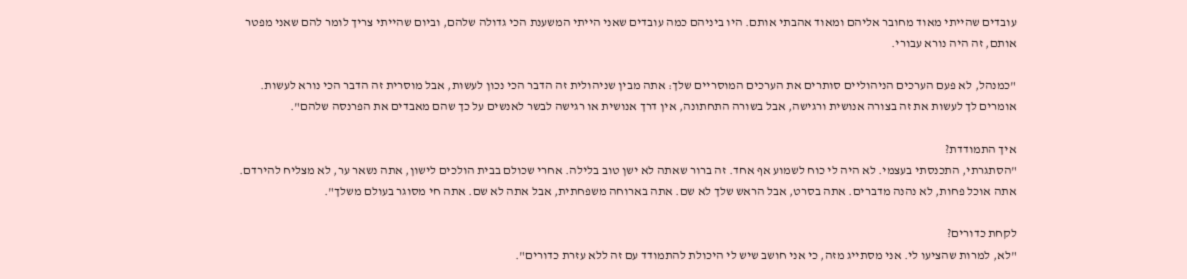עובדים שהייתי מאוד מחובר אליהם ומאוד אהבתי אותם. היו ביניהם כמה עובדים שאני הייתי המשענת הכי גדולה שלהם, וביום שהייתי צריך לומר להם שאני מפטר אותם, זה היה נורא עבורי.

"כמנהל, לא פעם הערכים הניהוליים סותרים את הערכים המוסריים שלך: אתה מבין שניהולית זה הדבר הכי נכון לעשות, אבל מוסרית זה הדבר הכי נורא לעשות. אומרים לך לעשות את זה בצורה אנושית ורגישה, אבל בשורה התחתונה, אין דרך אנושית או רגישה לבשר לאנשים על כך שהם מאבדים את הפרנסה שלהם".

איך התמודדת?
"הסתגרתי, התכנסתי בעצמי. לא היה לי כוח לשמוע אף אחד. זה ברור שאתה לא ישן טוב בלילה. אחרי שכולם בבית הולכים לישון, אתה נשאר ער, לא מצליח להירדם. אתה אוכל פחות, לא נהנה מדברים. אתה בסרט, אבל הראש שלך לא שם. אתה בארוחה משפחתית, אבל אתה לא שם. אתה חי מסוגר בעולם משלך".

לקחת כדורים?
"לא, למרות שהציעו לי. אני מסתייג מזה, כי אני חושב שיש לי היכולת להתמודד עם זה ללא עזרת כדורים".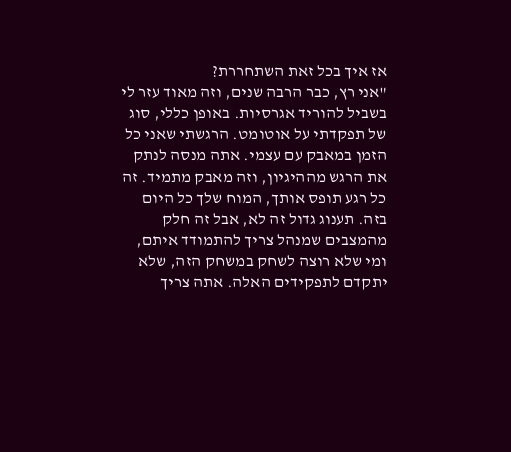אז איך בכל זאת השתחררת?
"אני רץ, כבר הרבה שנים, וזה מאוד עזר לי בשביל להוריד אגרסיות. באופן כללי, סוג של תפקדתי על אוטומט. הרגשתי שאני כל הזמן במאבק עם עצמי. אתה מנסה לנתק את הרגש מההיגיון, וזה מאבק מתמיד. זה כל רגע תופס אותך, המוח שלך כל היום בזה. תענוג גדול זה לא, אבל זה חלק מהמצבים שמנהל צריך להתמודד איתם, ומי שלא רוצה לשחק במשחק הזה, שלא יתקדם לתפקידים האלה. אתה צריך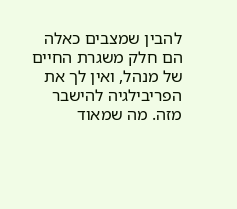להבין שמצבים כאלה הם חלק משגרת החיים של מנהל, ואין לך את הפריבילגיה להישבר מזה. מה שמאוד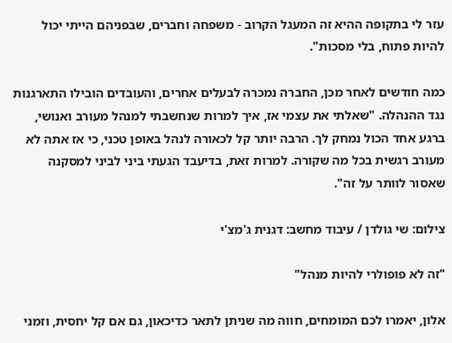עזר לי בתקופה ההיא זה המעגל הקרוב - משפחה וחברים, שבפניהם הייתי יכול להיות פתוח, בלי מסכות".

כמה חודשים לאחר מכן, החברה נמכרה לבעלים אחרים, והעובדים הובילו התארגנות נגד ההנהלה. "שאלתי את עצמי אז, איך למרות שנחשבתי למנהל מעורב ואנושי, ברגע אחד הכול נמחק לך. הרבה יותר קל לכאורה לנהל באופן טכני, כי אז אתה לא מעורב רגשית בכל מה שקורה. למרות זאת, בדיעבד הגעתי ביני לביני למסקנה שאסור לוותר על זה".

צילום: שי גולדן / עיבוד מחשב: דגנית ג'מצ'י

"זה לא פופולרי להיות מנהל"

אלון, יאמרו לכם המומחים, חווה מה שניתן לתאר כדיכאון, גם אם קל יחסית, וזמני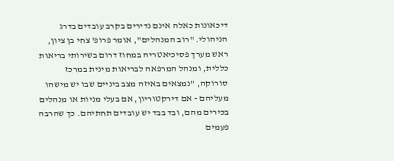דיכאונות כאלה אינם נדירים בקרב עובדים בדרג הניהולי. "רוב המנהלים", אומר פרופ' צחי בן ציון, ראש מערך פסיכיאטריה במחוז דרום בשירותי בריאות כללית, ומנהל המרפאה לבריאות מינית במרכז סורוקה, "נמצאים באיזה מצב ביניים שבו יש מישהו מעליהם - אם דירקטוריון, אם בעלי מניות או מנהלים בכירים מהם, ובד בבד יש עובדים תחתיהם. כך שהרבה פעמים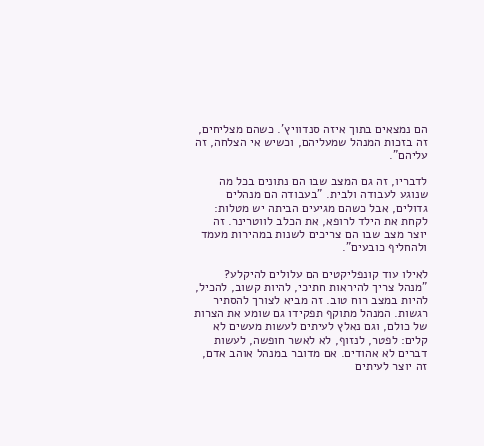הם נמצאים בתוך איזה סנדוויץ'. כשהם מצליחים, זה בזכות המנהל שמעליהם, וכשיש אי הצלחה, זה עליהם".

לדבריו, זה גם המצב שבו הם נתונים בכל מה שנוגע לעבודה ולבית. "בעבודה הם מנהלים גדולים, אבל כשהם מגיעים הביתה יש מטלות: לקחת את הילד לרופא, את הכלב לווטרינר. זה יוצר מצב שבו הם צריכים לשנות במהירות מעמד ולהחליף כובעים".

לאילו עוד קונפליקטים הם עלולים להיקלע?
"מנהל צריך להיראות חתיכי, להיות קשוב, להכיל, להיות במצב רוח טוב. זה מביא לצורך להסתיר רגשות. המנהל מתוקף תפקידו גם שומע את הצרות של כולם, וגם נאלץ לעיתים לעשות מעשים לא קלים: לפטר, לנזוף, לא לאשר חופשה, לעשות דברים לא אהודים. אם מדובר במנהל אוהב אדם, זה יוצר לעיתים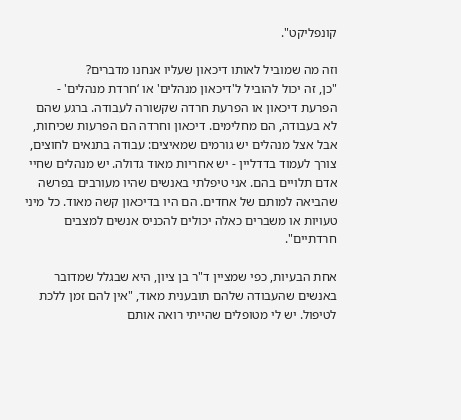קונפליקט".

וזה מה שמוביל לאותו דיכאון שעליו אנחנו מדברים?
"כן, זה יכול להוביל ל'דיכאון מנהלים' או ‘חרדת מנהלים' - הפרעת דיכאון או הפרעת חרדה שקשורה לעבודה. ברגע שהם לא בעבודה, הם מחלימים. דיכאון וחרדה הם הפרעות שכיחות, אבל אצל מנהלים יש גורמים שמאיצים: עבודה בתנאים לחוצים, צורך לעמוד בדדליין - יש אחריות מאוד גדולה. יש מנהלים שחיי אדם תלויים בהם. אני טיפלתי באנשים שהיו מעורבים בפרשה שהביאה למותם של אחדים. הם היו בדיכאון קשה מאוד. כל מיני טעויות או משברים כאלה יכולים להכניס אנשים למצבים חרדתיים".

אחת הבעיות, כפי שמציין ד"ר בן ציון, היא שבגלל שמדובר באנשים שהעבודה שלהם תובענית מאוד, "אין להם זמן ללכת לטיפול. יש לי מטופלים שהייתי רואה אותם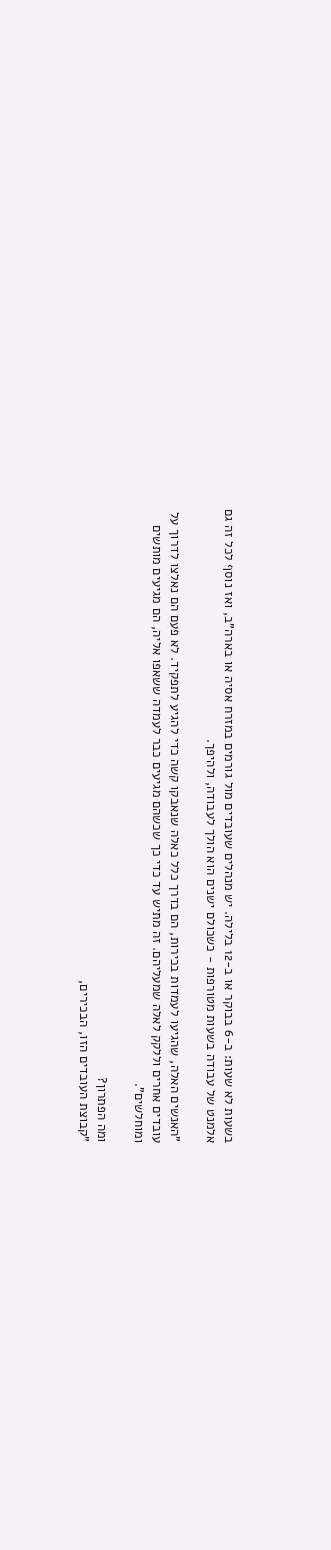בשעות לא שעות: ב-6 בבוקר או ב-12 בלילה. יש מנהלים שעובדים מול גורמים במזרח אסיה או בארה"ב, ואז נוסף לכל זה גם אלמנט של עבודה בשעות מטורפות - כשכולם ישנים הוא הולך לעבודה, ולהיפך.

"האנשים האלה, שהגיעו לעמדות בכירות, הם בדרך כלל כאלה שנאבקו קשה כדי להגיע לתפקיד. לא פעם הם נאלצו לדרוך על עובדים אחרים וללקק לאלה שמעליהם. זה מתיש עד כדי כך שכשהם מגיעים כבר לעמדה ששאפו אליה, הם מגיעים מותשים ומוחלשים".

ומה הפתרון?
"קבוצת העובדים הזו, הבכירים,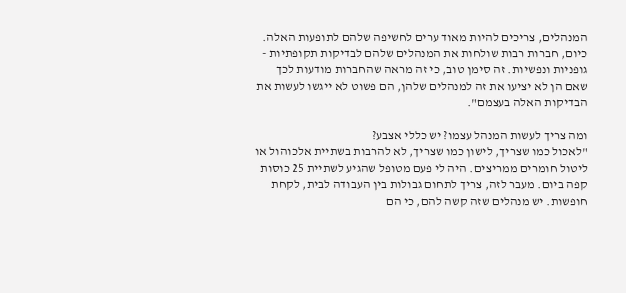המנהלים, צריכים להיות מאוד ערים לחשיפה שלהם לתופעות האלה. כיום, חברות רבות שולחות את המנהלים שלהם לבדיקות תקופתיות - גופניות ונפשיות. זה סימן טוב, כי זה מראה שהחברות מודעות לכך שאם הן לא יציעו את זה למנהלים שלהן, הם פשוט לא ייגשו לעשות את הבדיקות האלה בעצמם".

ומה צריך לעשות המנהל עצמו? יש כללי אצבע?
"לאכול כמו שצריך, לישון כמו שצריך, לא להרבות בשתיית אלכוהול או ליטול חומרים ממריצים. היה לי פעם מטופל שהגיע לשתיית 25 כוסות קפה ביום. מעבר לזה, צריך לתחום גבולות בין העבודה לבית, לקחת חופשות. יש מנהלים שזה קשה להם, כי הם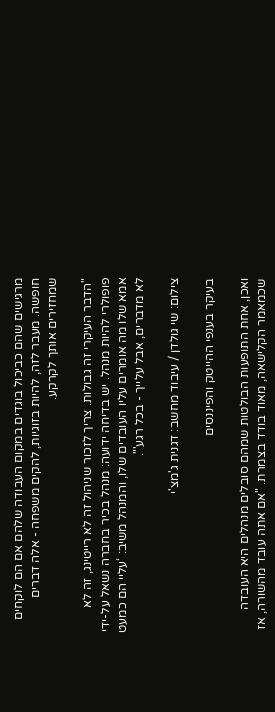מרגישים שהם כביכול בוגדים במקום העבודה שלהם אם הם לוקחים חופשה. מעבר לזה, להיות בזוגיות, להקים משפחה - אלה דברים שמחזירים אותך לקרקע.

"הדבר העיקרי זה גבולות. צריך לזכור שניהול זה לא רייטינג, זה לא פופולרי להיות מנהל. יש בדיחה ידועה: מנהל בכיר בחברה נשאל על-ידי אמא שלו מה אומרים עליו העובדים שלו, והמנהל משיב: ‘עליי הם כמעט לא מדברים, אבל עלייך - בכל רגע'".

צילום: שי גולדן / עיבוד מחשב: דגנית ג'מצ'י

בעיקר בענפי ההייטק והפיננסים

ואכן, אחת התופעות הבולטות שמהם סובלים מנהלים היא העובדה שכמאמר הקלישאה, מאוד בודד בצמרת. "אם אתה עובד מהשורה, אז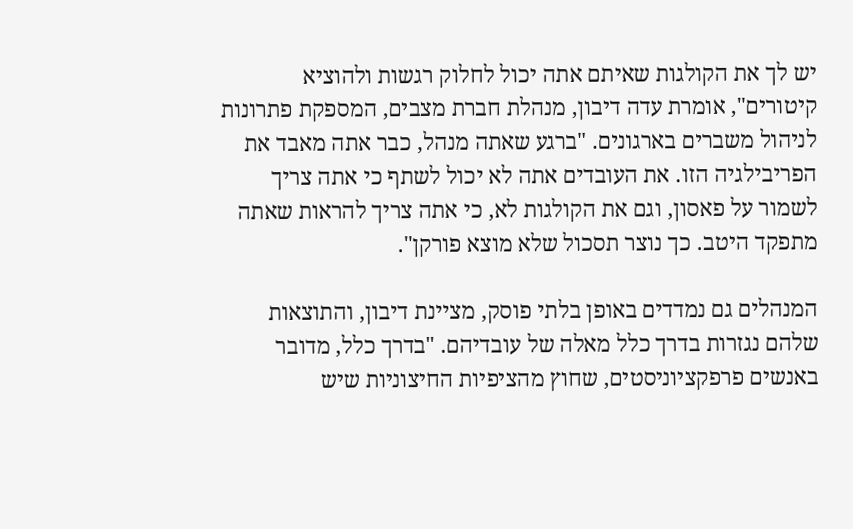יש לך את הקולגות שאיתם אתה יכול לחלוק רגשות ולהוציא קיטורים", אומרת עדה דיבון, מנהלת חברת מצבים, המספקת פתרונות לניהול משברים בארגונים. "ברגע שאתה מנהל, כבר אתה מאבד את הפריבילגיה הזו. את העובדים אתה לא יכול לשתף כי אתה צריך לשמור על פאסון, וגם את הקולגות לא, כי אתה צריך להראות שאתה מתפקד היטב. כך נוצר תסכול שלא מוצא פורקן".

המנהלים גם נמדדים באופן בלתי פוסק, מציינת דיבון, והתוצאות שלהם נגזרות בדרך כלל מאלה של עובדיהם. "בדרך כלל, מדובר באנשים פרפקציוניסטים, שחוץ מהציפיות החיצוניות שיש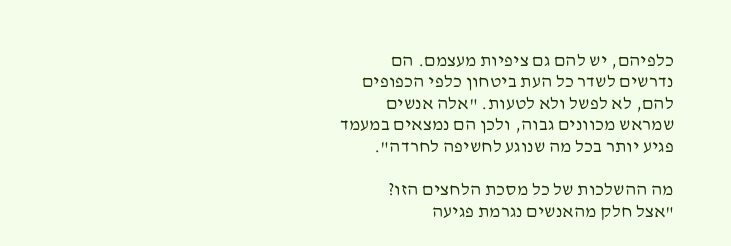כלפיהם, יש להם גם ציפיות מעצמם. הם נדרשים לשדר כל העת ביטחון כלפי הכפופים להם, לא לפשל ולא לטעות. "אלה אנשים שמראש מכוונים גבוה, ולכן הם נמצאים במעמד פגיע יותר בכל מה שנוגע לחשיפה לחרדה".

מה ההשלכות של כל מסכת הלחצים הזו?
"אצל חלק מהאנשים נגרמת פגיעה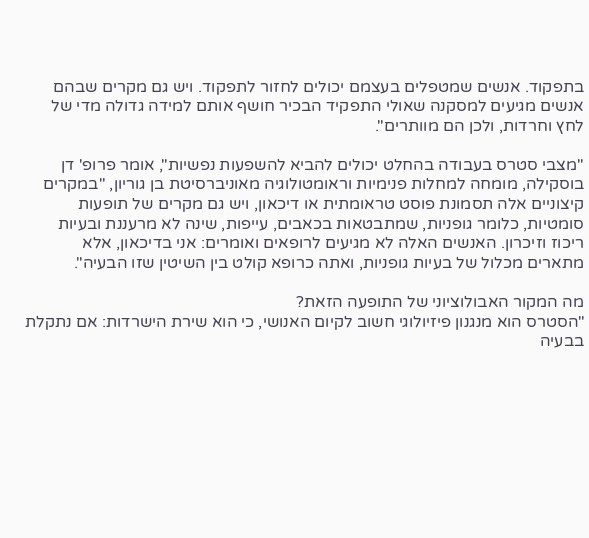בתפקוד. אנשים שמטפלים בעצמם יכולים לחזור לתפקוד. ויש גם מקרים שבהם אנשים מגיעים למסקנה שאולי התפקיד הבכיר חושף אותם למידה גדולה מדי של לחץ וחרדות, ולכן הם מוותרים".

"מצבי סטרס בעבודה בהחלט יכולים להביא להשפעות נפשיות", אומר פרופ' דן בוסקילה, מומחה למחלות פנימיות וראומטולוגיה מאוניברסיטת בן גוריון, "במקרים קיצוניים אלה תסמונת פוסט טראומתית או דיכאון, ויש גם מקרים של תופעות סומטיות, כלומר גופניות, שמתבטאות בכאבים, עייפות, שינה לא מרעננת ובעיות ריכוז וזיכרון. האנשים האלה לא מגיעים לרופאים ואומרים: אני בדיכאון, אלא מתארים מכלול של בעיות גופניות, ואתה כרופא קולט בין השיטין שזו הבעיה".

מה המקור האבולוציוני של התופעה הזאת?
"הסטרס הוא מנגנון פיזיולוגי חשוב לקיום האנושי, כי הוא שירת הישרדות: אם נתקלת בבעיה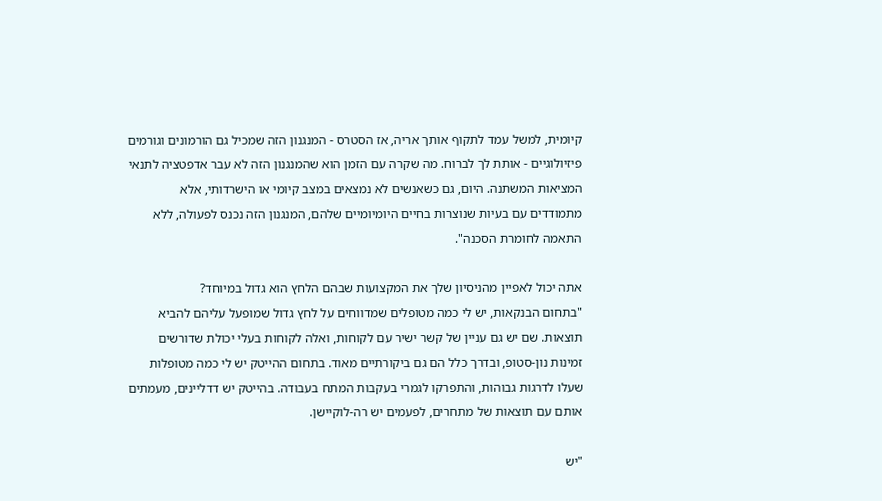קיומית, למשל עמד לתקוף אותך אריה, אז הסטרס - המנגנון הזה שמכיל גם הורמונים וגורמים פיזיולוגיים - אותת לך לברוח. מה שקרה עם הזמן הוא שהמנגנון הזה לא עבר אדפטציה לתנאי המציאות המשתנה. היום, גם כשאנשים לא נמצאים במצב קיומי או הישרדותי, אלא מתמודדים עם בעיות שנוצרות בחיים היומיומיים שלהם, המנגנון הזה נכנס לפעולה, ללא התאמה לחומרת הסכנה".

אתה יכול לאפיין מהניסיון שלך את המקצועות שבהם הלחץ הוא גדול במיוחד?
"בתחום הבנקאות, יש לי כמה מטופלים שמדווחים על לחץ גדול שמופעל עליהם להביא תוצאות. שם יש גם עניין של קשר ישיר עם לקוחות, ואלה לקוחות בעלי יכולת שדורשים זמינות נון-סטופ, ובדרך כלל הם גם ביקורתיים מאוד. בתחום ההייטק יש לי כמה מטופלות שעלו לדרגות גבוהות, והתפרקו לגמרי בעקבות המתח בעבודה. בהייטק יש דדליינים, מעמתים אותם עם תוצאות של מתחרים, לפעמים יש רה-לוקיישן.

"יש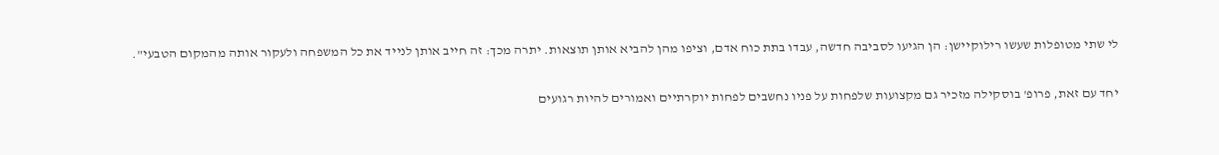לי שתי מטופלות שעשו רילוקיישן: הן הגיעו לסביבה חדשה, עבדו בתת כוח אדם, וציפו מהן להביא אותן תוצאות. יתרה מכך: זה חייב אותן לנייד את כל המשפחה ולעקור אותה מהמקום הטבעי".

יחד עם זאת, פרופ' בוסקילה מזכיר גם מקצועות שלפחות על פניו נחשבים לפחות יוקרתיים ואמורים להיות רגועים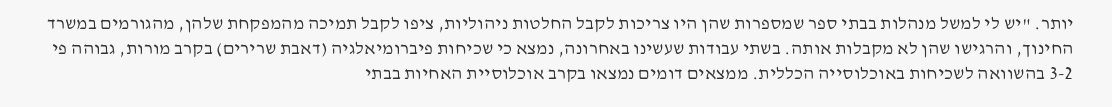יותר. "יש לי למשל מנהלות בבתי ספר שמספרות שהן היו צריכות לקבל החלטות ניהוליות, ציפו לקבל תמיכה מהמפקחת שלהן, מהגורמים במשרד החינוך, והרגישו שהן לא מקבלות אותה. בשתי עבודות שעשינו באחרונה, נמצא כי שכיחות פיברומיאלגיה (דאבת שרירים) בקרב מורות, גבוהה פי 3-2 בהשוואה לשכיחות באוכלוסייה הכללית. ממצאים דומים נמצאו בקרב אוכלוסיית האחיות בבתי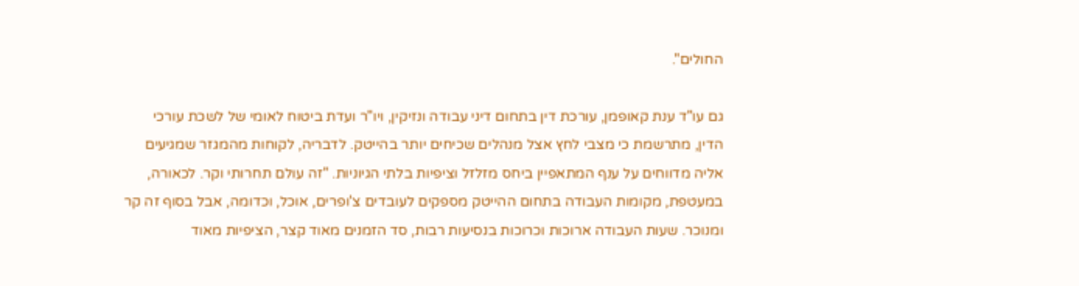החולים".

גם עו"ד ענת קאופמן, עורכת דין בתחום דיני עבודה ונזיקין, ויו"ר ועדת ביטוח לאומי של לשכת עורכי הדין, מתרשמת כי מצבי לחץ אצל מנהלים שכיחים יותר בהייטק. לדבריה, לקוחות מהמגזר שמגיעים אליה מדווחים על ענף המתאפיין ביחס מזלזל וציפיות בלתי הגיוניות. "זה עולם תחרותי וקר. לכאורה, במעטפת, מקומות העבודה בתחום ההייטק מספקים לעובדים צ'ופרים, אוכל, וכדומה, אבל בסוף זה קר ומנוכר. שעות העבודה ארוכות וכרוכות בנסיעות רבות, סד הזמנים מאוד קצר, הציפיות מאוד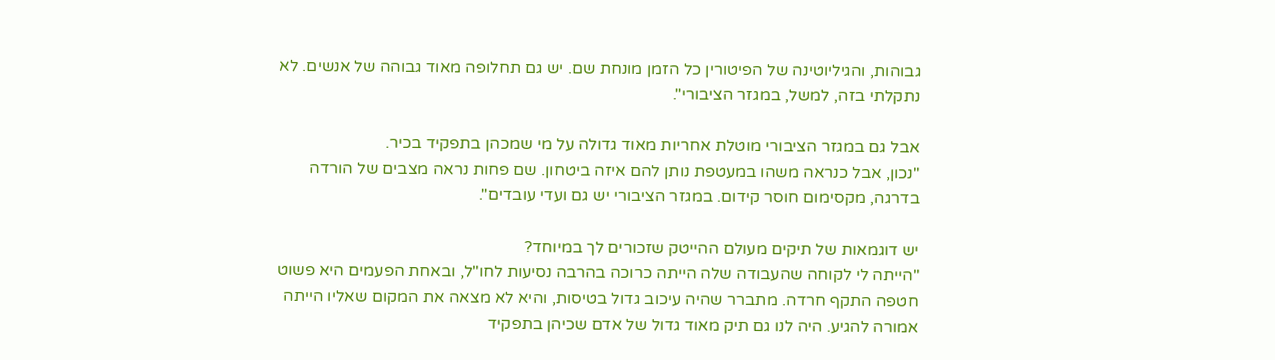גבוהות, והגיליוטינה של הפיטורין כל הזמן מונחת שם. יש גם תחלופה מאוד גבוהה של אנשים. לא נתקלתי בזה, למשל, במגזר הציבורי".

אבל גם במגזר הציבורי מוטלת אחריות מאוד גדולה על מי שמכהן בתפקיד בכיר.
"נכון, אבל כנראה משהו במעטפת נותן להם איזה ביטחון. שם פחות נראה מצבים של הורדה בדרגה, מקסימום חוסר קידום. במגזר הציבורי יש גם ועדי עובדים".

יש דוגמאות של תיקים מעולם ההייטק שזכורים לך במיוחד?
"הייתה לי לקוחה שהעבודה שלה הייתה כרוכה בהרבה נסיעות לחו"ל, ובאחת הפעמים היא פשוט חטפה התקף חרדה. מתברר שהיה עיכוב גדול בטיסות, והיא לא מצאה את המקום שאליו הייתה אמורה להגיע. היה לנו גם תיק מאוד גדול של אדם שכיהן בתפקיד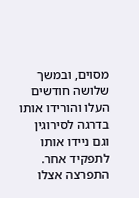מסוים, ובמשך שלושה חודשים העלו והורידו אותו בדרגה לסירוגין וגם ניידו אותו לתפקיד אחר. התפרצה אצלו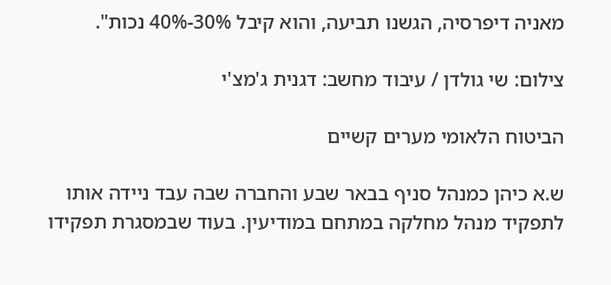מאניה דיפרסיה, הגשנו תביעה, והוא קיבל 30%-40% נכות".

צילום: שי גולדן / עיבוד מחשב: דגנית ג'מצ'י

הביטוח הלאומי מערים קשיים

ש.א כיהן כמנהל סניף בבאר שבע והחברה שבה עבד ניידה אותו לתפקיד מנהל מחלקה במתחם במודיעין. בעוד שבמסגרת תפקידו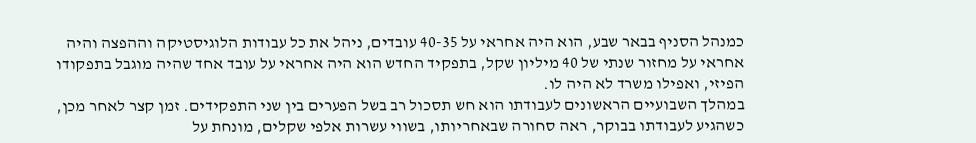כמנהל הסניף בבאר שבע, הוא היה אחראי על 40-35 עובדים, ניהל את כל עבודות הלוגיסטיקה וההפצה והיה אחראי על מחזור שנתי של 40 מיליון שקל, בתפקיד החדש הוא היה אחראי על עובד אחד שהיה מוגבל בתפקודו הפיזי, ואפילו משרד לא היה לו.
במהלך השבועיים הראשונים לעבודתו הוא חש תסכול רב בשל הפערים בין שני התפקידים. זמן קצר לאחר מכן, כשהגיע לעבודתו בבוקר, ראה סחורה שבאחריותו, בשווי עשרות אלפי שקלים, מונחת על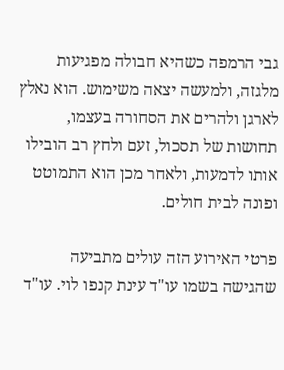גבי הרמפה כשהיא חבולה מפגיעות מלגזה, ולמעשה יצאה משימוש. הוא נאלץ לארגן ולהרים את הסחורה בעצמו, תחושות של תסכול, זעם ולחץ רב הובילו אותו לדמעות, ולאחר מכן הוא התמוטט ופונה לבית חולים.

פרטי האירוע הזה עולים מתביעה שהגישה בשמו עו"ד עינת קנפו לוי. עו"ד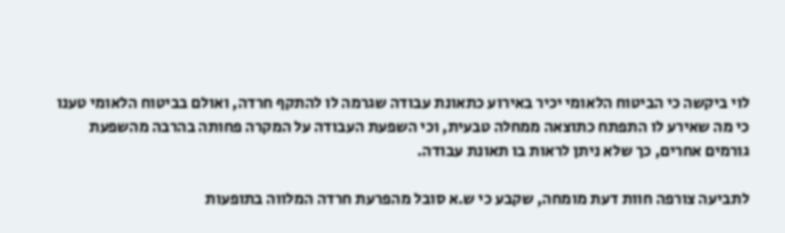לוי ביקשה כי הביטוח הלאומי יכיר באירוע כתאונת עבודה שגרמה לו להתקף חרדה, ואולם בביטוח הלאומי טענו כי מה שאירע לו התפתח כתוצאה ממחלה טבעית, וכי השפעת העבודה על המקרה פחותה בהרבה מהשפעת גורמים אחרים, כך שלא ניתן לראות בו תאונת עבודה.

לתביעה צורפה חוות דעת מומחה, שקבע כי ש.א סובל מהפרעת חרדה המלווה בתופעות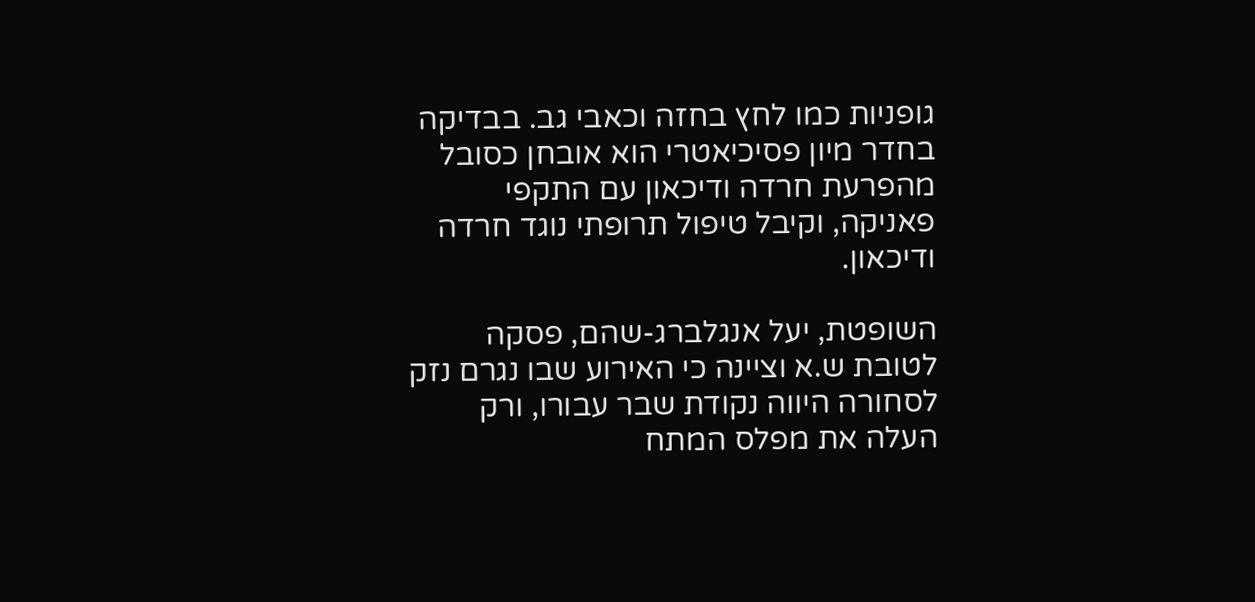גופניות כמו לחץ בחזה וכאבי גב. בבדיקה בחדר מיון פסיכיאטרי הוא אובחן כסובל מהפרעת חרדה ודיכאון עם התקפי פאניקה, וקיבל טיפול תרופתי נוגד חרדה ודיכאון.

השופטת, יעל אנגלברג-שהם, פסקה לטובת ש.א וציינה כי האירוע שבו נגרם נזק לסחורה היווה נקודת שבר עבורו, ורק העלה את מפלס המתח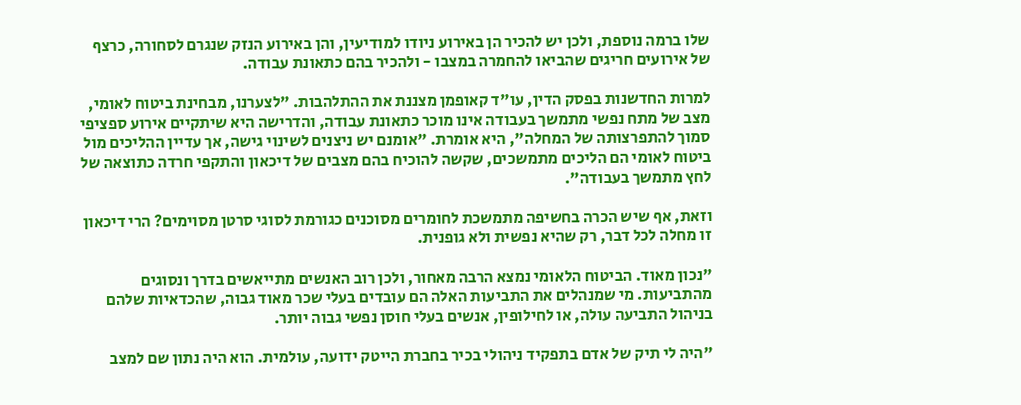שלו ברמה נוספת, ולכן יש להכיר הן באירוע ניודו למודיעין, והן באירוע הנזק שנגרם לסחורה, כרצף של אירועים חריגים שהביאו להחמרה במצבו - ולהכיר בהם כתאונת עבודה.

למרות החדשנות בפסק הדין, עו"ד קאופמן מצננת את ההתלהבות. "לצערנו, מבחינת ביטוח לאומי, מצב של מתח נפשי מתמשך בעבודה אינו מוכר כתאונת עבודה, והדרישה היא שיתקיים אירוע ספציפי סמוך להתפרצותה של המחלה", היא אומרת. "אומנם יש ניצנים לשינוי גישה, אך עדיין ההליכים מול ביטוח לאומי הם הליכים מתמשכים, שקשה להוכיח בהם מצבים של דיכאון והתקפי חרדה כתוצאה של לחץ מתמשך בעבודה".

וזאת, אף שיש הכרה בחשיפה מתמשכת לחומרים מסוכנים כגורמת לסוגי סרטן מסוימים? הרי דיכאון זו מחלה לכל דבר, רק שהיא נפשית ולא גופנית.

"נכון מאוד. הביטוח הלאומי נמצא הרבה מאחור, ולכן רוב האנשים מתייאשים בדרך ונסוגים מהתביעות. מי שמנהלים את התביעות האלה הם עובדים בעלי שכר מאוד גבוה, שהכדאיות שלהם בניהול התביעה עולה, או לחילופין, אנשים בעלי חוסן נפשי גבוה יותר.

"היה לי תיק של אדם בתפקיד ניהולי בכיר בחברת הייטק ידועה, עולמית. הוא היה נתון שם למצב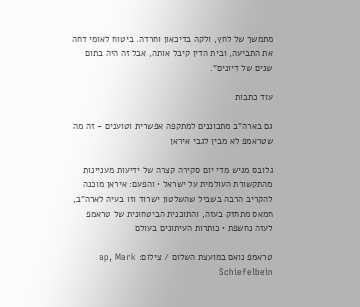מתמשך של לחץ, ולקה בדיכאון וחרדה. ביטוח לאומי דחה את התביעה, ובית הדין קיבל אותה, אבל זה היה בתום שנים של דיונים".

עוד כתבות

גם בארה"ב מתכוננים למתקפה אפשרית וטוענים - זה מה שטראמפ לא מבין לגבי איראן

גלובס מגיש מדי יום סקירה קצרה של ידיעות מעניינות מהתקשורת העולמית על ישראל • והפעם: איראן מוכנה להקריב הרבה בשביל שהשלטון ישרוד וזו בעיה לארה"ב, חמאס מתחזק בעזה, והתוכנית הביטחונית של טראמפ לעזה נחשפת • כותרות העיתונים בעולם

טראמפ נואם במועצת השלום / צילום: ap, Mark Schiefelbein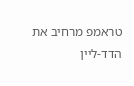טראמפ מרחיב את הדד-ליין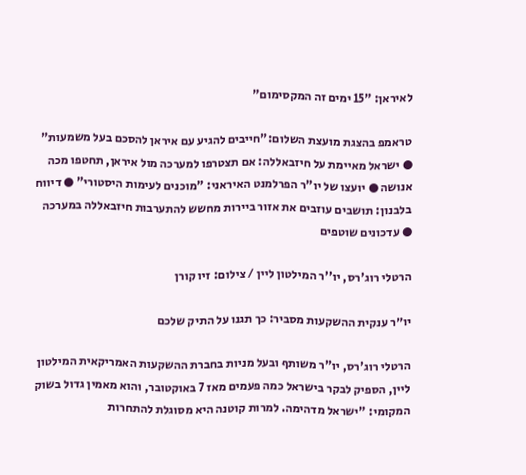לאיראן: "15 ימים זה המקסימום"

טראמפ בהצגת מועצת השלום:"חייבים להגיע עם איראן להסכם בעל משמעות" ● ישראל מאיימת על חיזבאללה: אם תצטרפו למערכה מול איראן, תחטפו מכה אנושה ● יועצו של יו"ר הפרלמנט האיראני: "מוכנים לעימות היסטורי" ● דיווח בלבנון: תושבים עוזבים את אזור ביירות מחשש להתערבות חיזבאללה במערכה ● עדכונים שוטפים

הרטלי רוג'רס, יו''ר המילטון ליין / צילום: זיו קורן

יו״ר ענקית ההשקעות מסביר: כך תגנו על התיק שלכם

הרטלי רוג'רס, יו"ר משותף ובעל מניות בחברת ההשקעות האמריקאית המילטון ליין, הספיק לבקר בישראל כמה פעמים מאז 7 באוקטובר, והוא מאמין גדול בשוק המקומי: "ישראל מדהימה. למרות קוטנה היא מסוגלת להתחרות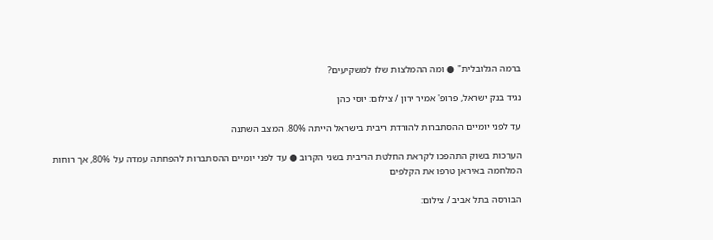ברמה הגלובלית" ● ומה ההמלצות שלו למשקיעים?

נגיד בנק ישראל, פרופ' אמיר ירון / צילום: יוסי כהן

עד לפני יומיים ההסתברות להורדת ריבית בישראל הייתה 80%. המצב השתנה

הערכות בשוק התהפכו לקראת החלטת הריבית בשני הקרוב ● עד לפני יומיים ההסתברות להפחתה עמדה על 80%, אך רוחות המלחמה באיראן טרפו את הקלפים

הבורסה בתל אביב / צילום: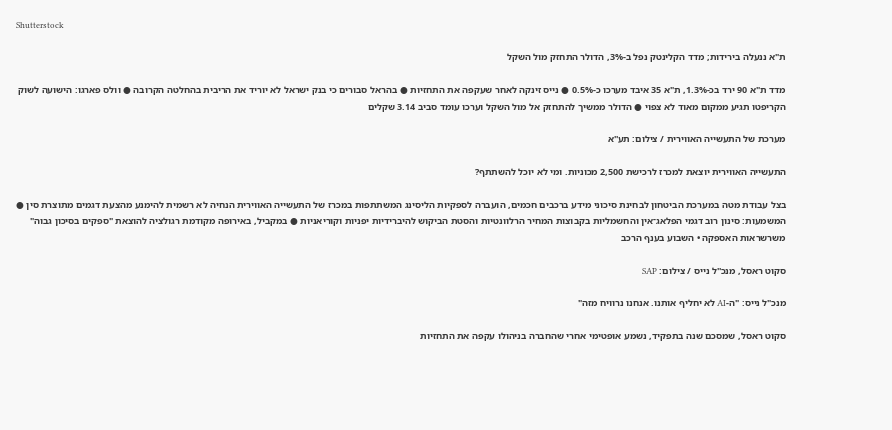Shutterstock

ת"א ננעלה בירידות; מדד הקלינטק נפל ב-3%, הדולר התחזק מול השקל

מדד ת"א 90 ירד בכ-1.3%, ת"א 35 איבד מערכו כ-0.5% ● נייס זינקה לאחר שעקפה את התחזיות ● בהראל סבורים כי בנק ישראל לא יוריד את הריבית בהחלטה הקרובה ● וולס פארגו: הישועה לשוק הקריפטו תגיע ממקום מאוד לא צפוי ● הדולר ממשיך להתחזק אל מול השקל וערכו עומד סביב 3.14 שקלים

מערכת של התעשייה האווירית / צילום: תע''א

התעשייה האווירית יוצאת למכרז לרכישת 2,500 מכוניות. ומי לא יוכל להשתתף?

בצל עבודת מטה במערכת הביטחון לבחינת סיכוני מידע ברכבים חכמים, הועברה לספקיות הליסינג המשתתפות במכרז של התעשייה האווירית הנחיה לא רשמית להימנע מהצעת דגמים מתוצרת סין ● המשמעות: סינון רוב דגמי הפלאג־אין והחשמליות בקבוצות המחיר הרלוונטיות והסטת הביקוש להיברידיות יפניות וקוריאניות ● במקביל, באירופה מקודמת רגולציה להוצאת "ספקים בסיכון גבוה" משרשראות האספקה • השבוע בענף הרכב

סקוט ראסל, מנכ''ל נייס / צילום: SAP

מנכ"ל נייס: "ה-AI לא יחליף אותנו. אנחנו נרוויח מזה"

סקוט ראסל, שמסכם שנה בתפקיד, נשמע אופטימי אחרי שהחברה בניהולו עקפה את התחזיות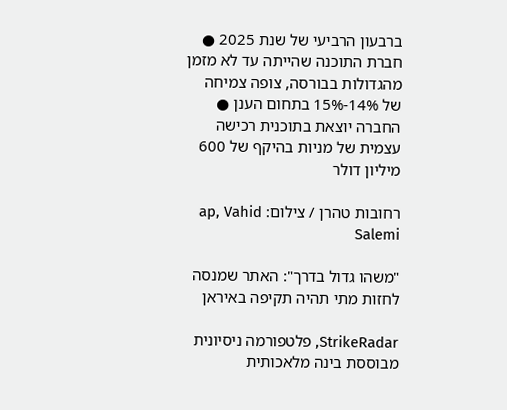ברבעון הרביעי של שנת 2025 ● חברת התוכנה שהייתה עד לא מזמן מהגדולות בבורסה, צופה צמיחה של 14%-15% בתחום הענן ● החברה יוצאת בתוכנית רכישה עצמית של מניות בהיקף של 600 מיליון דולר

רחובות טהרן / צילום: ap, Vahid Salemi

"משהו גדול בדרך": האתר שמנסה לחזות מתי תהיה תקיפה באיראן

StrikeRadar, פלטפורמה ניסיונית מבוססת בינה מלאכותית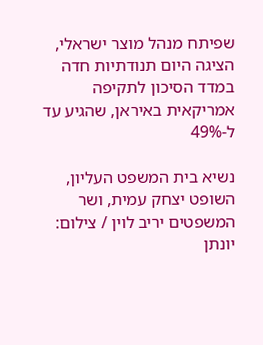שפיתח מנהל מוצר ישראלי, הציגה היום תנודתיות חדה במדד הסיכון לתקיפה אמריקאית באיראן, שהגיע עד ל-49%

נשיא בית המשפט העליון, השופט יצחק עמית, ושר המשפטים יריב לוין / צילום: יונתן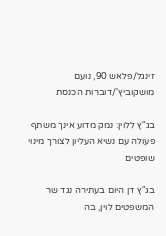זינגל/פלאש 90, נועם מושקוביץ'/דוברות הכנסת

בג"ץ ללוין: נמק מדוע אינך משתף פעולה עם נשיא העליון לצורך מינוי שופטים

בג"ץ דן היום בעתירה נגד שר המשפטים לוין, בה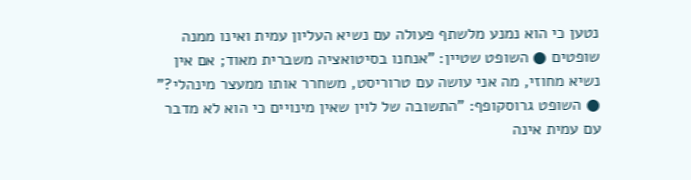נטען כי הוא נמנע מלשתף פעולה עם נשיא העליון עמית ואינו ממנה שופטים ● השופט שטיין: "אנחנו בסיטואציה משברית מאוד; אם אין נשיא מחוזי, מה אני עושה עם טרוריסט, משחרר אותו ממעצר מינהלי?" ● השופט גרוסקופף: "התשובה של לוין שאין מינויים כי הוא לא מדבר עם עמית אינה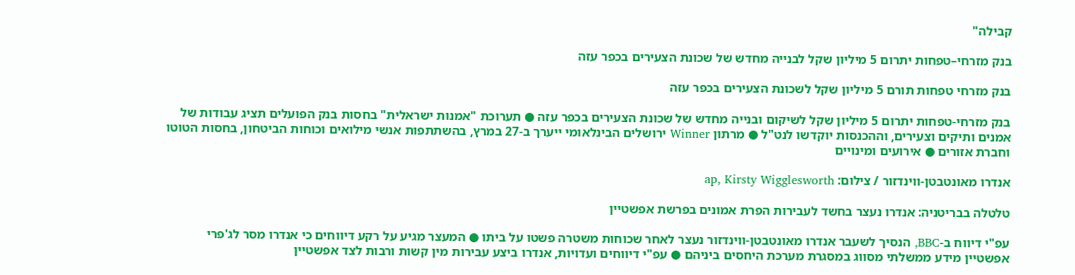קבילה"

בנק מזרחי–טפחות יתרום 5 מיליון שקל לבנייה מחדש של שכונת הצעירים בכפר עזה

בנק מזרחי טפחות תורם 5 מיליון שקל לשכונת הצעירים בכפר עזה

בנק מזרחי-טפחות יתרום 5 מיליון שקל לשיקום ובנייה מחדש של שכונת הצעירים בכפר עזה ● תערוכת "אמנות ישראלית" בחסות בנק הפועלים תציג עבודות של אמנים ותיקים וצעירים, וההכנסות יוקדשו לנט"ל ● מרתון Winner ירושלים הבינלאומי ייערך ב-27 במרץ, בהשתתפות אנשי מילואים וכוחות הביטחון, בחסות הטוטו וחברת אזורים ● אירועים ומינויים

אנדרו מאונטבטן-ווינדזור / צילום: ap, Kirsty Wigglesworth

טלטלה בבריטניה: אנדרו נעצר בחשד לעבירות הפרת אמונים בפרשת אפשטיין

עפ"י דיווח ב-BBC, הנסיך לשעבר אנדרו מאונטבטן-ווינדזור נעצר לאחר שכוחות משטרה פשטו על ביתו ● המעצר מגיע על רקע דיווחים כי אנדרו מסר לג'פרי אפשטיין מידע ממשלתי מסווג במסגרת מערכת היחסים ביניהם ● עפ"י דיווחים ועדויות, אנדרו ביצע עבירות מין קשות ורבות לצד אפשטיין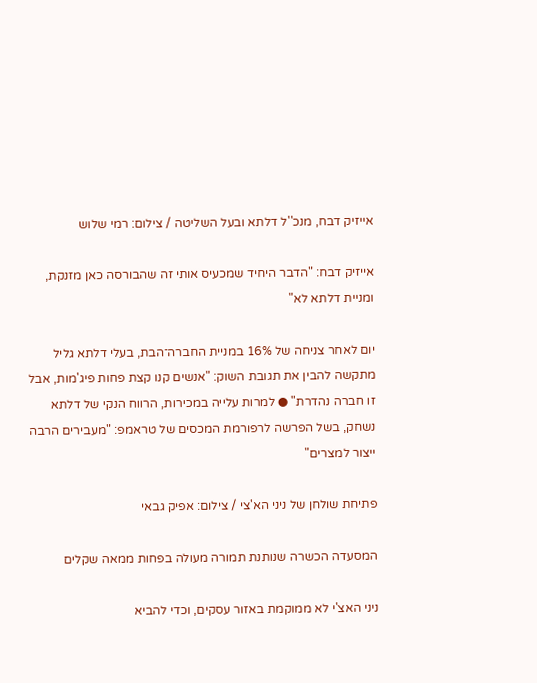אייזיק דבח, מנכ''ל דלתא ובעל השליטה / צילום: רמי שלוש

אייזיק דבח: "הדבר היחיד שמכעיס אותי זה שהבורסה כאן מזנקת, ומניית דלתא לא"

יום לאחר צניחה של 16% במניית החברה־הבת, בעלי דלתא גליל מתקשה להבין את תגובת השוק: "אנשים קנו קצת פחות פיג'מות, אבל זו חברה נהדרת" ● למרות עלייה במכירות, הרווח הנקי של דלתא נשחק, בשל הפרשה לרפורמת המכסים של טראמפ: "מעבירים הרבה ייצור למצרים"

פתיחת שולחן של ניני הא'צי / צילום: אפיק גבאי

המסעדה הכשרה שנותנת תמורה מעולה בפחות ממאה שקלים

ניני האצ'י לא ממוקמת באזור עסקים, וכדי להביא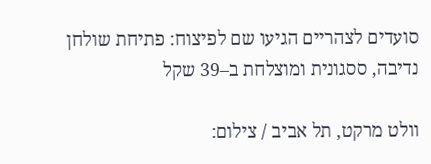סועדים לצהריים הגיעו שם לפיצוח: פתיחת שולחן נדיבה, ססגונית ומוצלחת ב–39 שקל

וולט מרקט, תל אביב / צילום: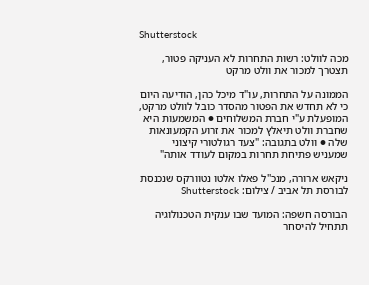Shutterstock

מכה לוולט: רשות התחרות לא העניקה פטור, תצטרך למכור את וולט מרקט

הממונה על התחרות, עו"ד מיכל כהן, הודיעה היום כי לא תחדש את הפטור מהסדר כובל לוולט מרקט, המופעלת ע"י חברת המשלוחים ● המשמעות היא שחברת וולט תיאלץ למכור את זרוע הקמעונאות שלה ● וולט בתגובה: "צעד רגולטורי קיצוני שמעניש פתיחת תחרות במקום לעודד אותה"

ניקאש ארורה, מנכ''ל פאלו אלטו נטוורקס שנכנסת לבורסת תל אביב / צילום: Shutterstock

הבורסה חשפה: המועד שבו ענקית הטכנולוגיה תתחיל להיסחר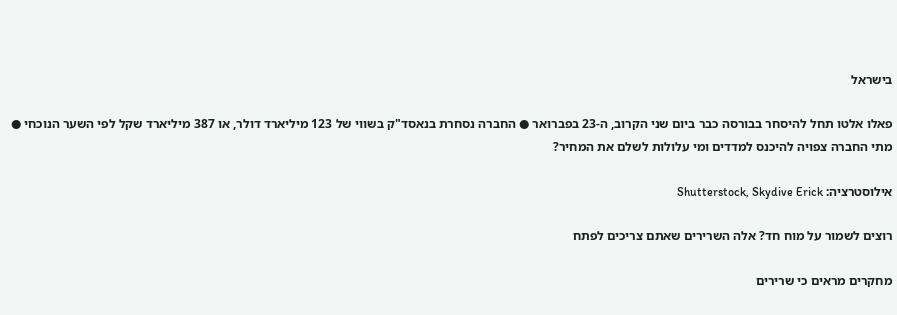בישראל

פאלו אלטו תחל להיסחר בבורסה כבר ביום שני הקרוב, ה-23 בפברואר ● החברה נסחרת בנאסד"ק בשווי של 123 מיליארד דולר, או 387 מיליארד שקל לפי השער הנוכחי ● מתי החברה צפויה להיכנס למדדים ומי עלולות לשלם את המחיר?

אילוסטרציה: Shutterstock, Skydive Erick

רוצים לשמור על מוח חד? אלה השרירים שאתם צריכים לפתח

מחקרים מראים כי שרירים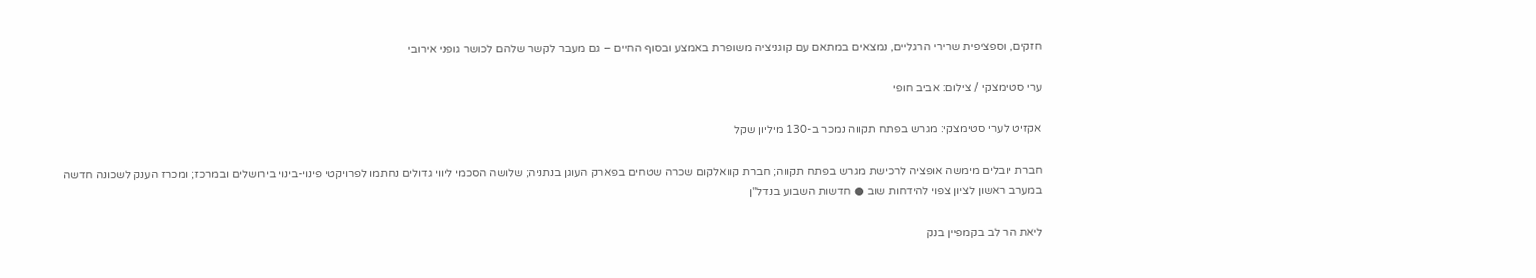חזקים, וספציפית שרירי הרגליים, נמצאים במתאם עם קוגניציה משופרת באמצע ובסוף החיים – גם מעבר לקשר שלהם לכושר גופני אירובי

ערי סטימצקי / צילום: אביב חופי

אקזיט לערי סטימצקי: מגרש בפתח תקווה נמכר ב-130 מיליון שקל

חברת יובלים מימשה אופציה לרכישת מגרש בפתח תקווה; חברת קוואלקום שכרה שטחים בפארק העוגן בנתניה; שלושה הסכמי ליווי גדולים נחתמו לפרויקטי פינוי-בינוי בירושלים ובמרכז; ומכרז הענק לשכונה חדשה במערב ראשון לציון צפוי להידחות שוב ● חדשות השבוע בנדל"ן

ליאת הר לב בקמפיין בנק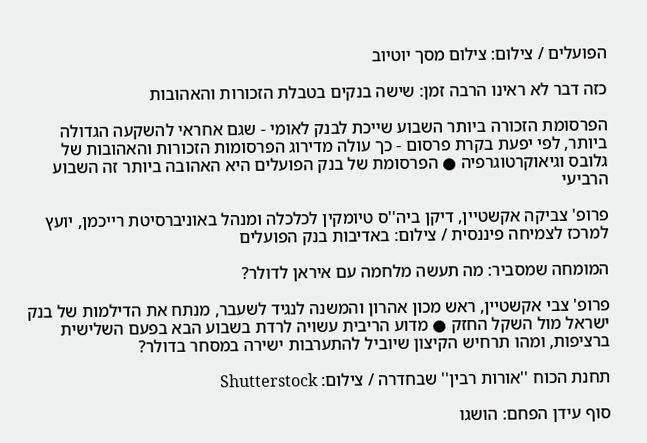הפועלים / צילום: צילום מסך יוטיוב

כזה דבר לא ראינו הרבה זמן: שישה בנקים בטבלת הזכורות והאהובות

הפרסומת הזכורה ביותר השבוע שייכת לבנק לאומי - שגם אחראי להשקעה הגדולה ביותר, לפי יפעת בקרת פרסום - כך עולה מדירוג הפרסומות הזכורות והאהובות של גלובס וגיאוקרטוגרפיה ● הפרסומת של בנק הפועלים היא האהובה ביותר זה השבוע הרביעי

פרופ' צביקה אקשטיין, דיקן ביה''ס טיומקין לכלכלה ומנהל באוניברסיטת רייכמן, יועץ למרכז לצמיחה פיננסית / צילום: באדיבות בנק הפועלים

המומחה שמסביר: מה תעשה מלחמה עם איראן לדולר?

פרופ' צבי אקשטיין, ראש מכון אהרון והמשנה לנגיד לשעבר, מנתח את הדילמות של בנק ישראל מול השקל החזק ● מדוע הריבית עשויה לרדת בשבוע הבא בפעם השלישית ברציפות, ומהו תרחיש הקיצון שיוביל להתערבות ישירה במסחר בדולר?

תחנת הכוח ''אורות רבין'' שבחדרה / צילום: Shutterstock

סוף עידן הפחם: הושגו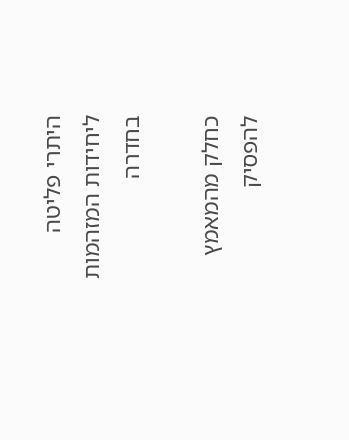היתרי פליטה ליחידות המזהמות בחדרה

כחלק מהמאמץ להפסיק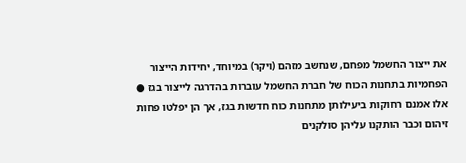את ייצור החשמל מפחם, שנחשב מזהם (ויקר) במיוחד, יחידות הייצור הפחמיות בתחנות הכוח של חברת החשמל עוברות בהדרגה לייצור בגז ● אלו אמנם רחוקות ביעילותן מתחנות כוח חדשות בגז, אך הן יפלטו פחות זיהום וכבר הותקנו עליהן סולקנים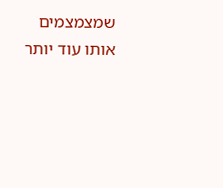שמצמצמים אותו עוד יותר